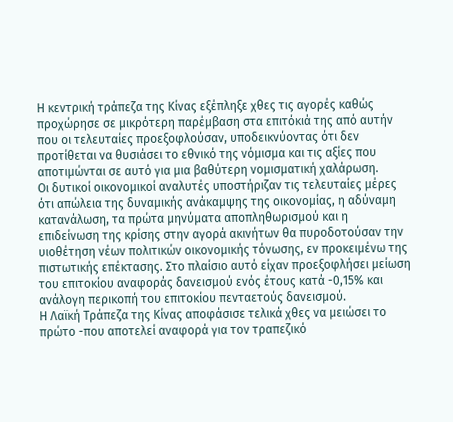Η κεντρική τράπεζα της Κίνας εξέπληξε χθες τις αγορές καθώς προχώρησε σε μικρότερη παρέμβαση στα επιτόκιά της από αυτήν που οι τελευταίες προεξοφλούσαν, υποδεικνύοντας ότι δεν προτίθεται να θυσιάσει το εθνικό της νόμισμα και τις αξίες που αποτιμώνται σε αυτό για μια βαθύτερη νομισματική χαλάρωση.
Οι δυτικοί οικονομικοί αναλυτές υποστήριζαν τις τελευταίες μέρες ότι απώλεια της δυναμικής ανάκαμψης της οικονομίας, η αδύναμη κατανάλωση, τα πρώτα μηνύματα αποπληθωρισμού και η επιδείνωση της κρίσης στην αγορά ακινήτων θα πυροδοτούσαν την υιοθέτηση νέων πολιτικών οικονομικής τόνωσης, εν προκειμένω της πιστωτικής επέκτασης. Στο πλαίσιο αυτό είχαν προεξοφλήσει μείωση του επιτοκίου αναφοράς δανεισμού ενός έτους κατά -0,15% και ανάλογη περικοπή του επιτοκίου πενταετούς δανεισμού.
Η Λαϊκή Τράπεζα της Κίνας αποφάσισε τελικά χθες να μειώσει το πρώτο -που αποτελεί αναφορά για τον τραπεζικό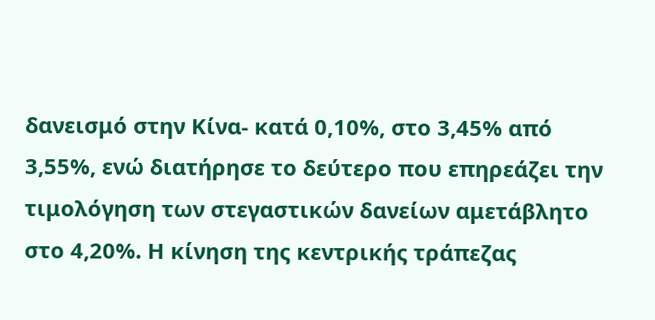δανεισμό στην Κίνα- κατά 0,10%, στο 3,45% από 3,55%, ενώ διατήρησε το δεύτερο που επηρεάζει την τιμολόγηση των στεγαστικών δανείων αμετάβλητο στο 4,20%. Η κίνηση της κεντρικής τράπεζας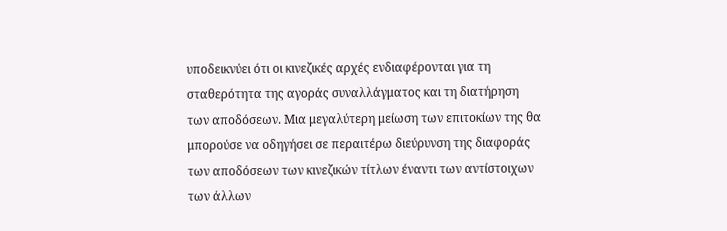υποδεικνύει ότι οι κινεζικές αρχές ενδιαφέρονται για τη σταθερότητα της αγοράς συναλλάγματος και τη διατήρηση των αποδόσεων. Μια μεγαλύτερη μείωση των επιτοκίων της θα μπορούσε να οδηγήσει σε περαιτέρω διεύρυνση της διαφοράς των αποδόσεων των κινεζικών τίτλων έναντι των αντίστοιχων των άλλων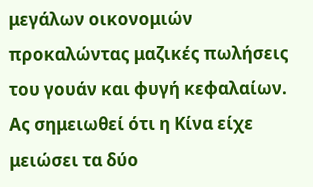μεγάλων οικονομιών προκαλώντας μαζικές πωλήσεις του γουάν και φυγή κεφαλαίων.
Ας σημειωθεί ότι η Κίνα είχε μειώσει τα δύο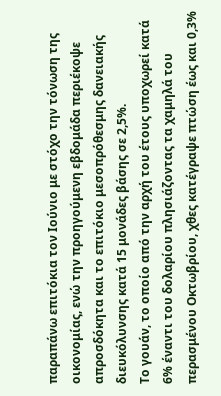παραπάνω επιτόκια τoν Ιούνιο με στόχο την τόνωση της οικονομίας, ενώ την προηγούμενη εβδομάδα περιέκοψε απροσδόκητα και το επιτόκιο μεσοπρόθεσμης δανειακής διευκόλυνσης κατά 15 μονάδες βάσης σε 2,5%.
Το γουάν, το οποίο από την αρχή του έτους υποχωρεί κατά 6% έναντι του δολαρίου πλησιάζοντας τα χαμηλά του περασμένου Οκτωβρίου, χθες κατέγραψε πτώση έως και 0,3%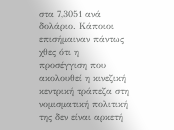στα 7,3051 ανά δολάριο. Κάποιοι επισήμαιναν πάντως χθες ότι η προσέγγιση που ακολουθεί η κινεζική κεντρική τράπεζα στη νομισματική πολιτική της δεν είναι αρκετή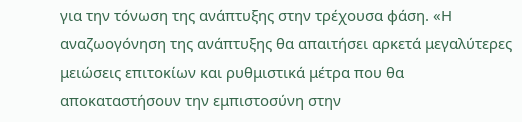για την τόνωση της ανάπτυξης στην τρέχουσα φάση. «Η αναζωογόνηση της ανάπτυξης θα απαιτήσει αρκετά μεγαλύτερες μειώσεις επιτοκίων και ρυθμιστικά μέτρα που θα αποκαταστήσουν την εμπιστοσύνη στην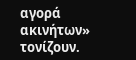αγορά ακινήτων» τονίζουν.